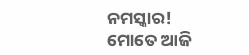ନମସ୍କାର!
ମୋତେ ଆଜି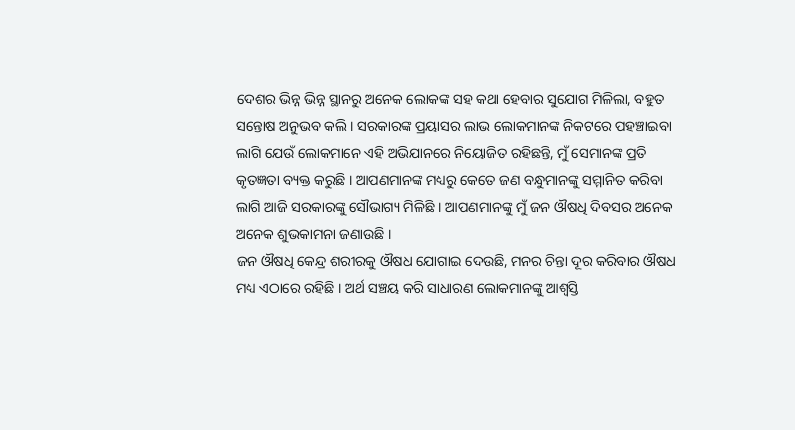ଦେଶର ଭିନ୍ନ ଭିନ୍ନ ସ୍ଥାନରୁ ଅନେକ ଲୋକଙ୍କ ସହ କଥା ହେବାର ସୁଯୋଗ ମିଳିଲା, ବହୁତ ସନ୍ତୋଷ ଅନୁଭବ କଲି । ସରକାରଙ୍କ ପ୍ରୟାସର ଲାଭ ଲୋକମାନଙ୍କ ନିକଟରେ ପହଞ୍ଚାଇବା ଲାଗି ଯେଉଁ ଲୋକମାନେ ଏହି ଅଭିଯାନରେ ନିୟୋଜିତ ରହିଛନ୍ତି, ମୁଁ ସେମାନଙ୍କ ପ୍ରତି କୃତଜ୍ଞତା ବ୍ୟକ୍ତ କରୁଛି । ଆପଣମାନଙ୍କ ମଧ୍ୟରୁ କେତେ ଜଣ ବନ୍ଧୁମାନଙ୍କୁ ସମ୍ମାନିତ କରିବା ଲାଗି ଆଜି ସରକାରଙ୍କୁ ସୌଭାଗ୍ୟ ମିଳିଛି । ଆପଣମାନଙ୍କୁ ମୁଁ ଜନ ଔଷଧି ଦିବସର ଅନେକ ଅନେକ ଶୁଭକାମନା ଜଣାଉଛି ।
ଜନ ଔଷଧି କେନ୍ଦ୍ର ଶରୀରକୁ ଔଷଧ ଯୋଗାଇ ଦେଉଛି, ମନର ଚିନ୍ତା ଦୂର କରିବାର ଔଷଧ ମଧ୍ୟ ଏଠାରେ ରହିଛି । ଅର୍ଥ ସଞ୍ଚୟ କରି ସାଧାରଣ ଲୋକମାନଙ୍କୁ ଆଶ୍ୱସ୍ତି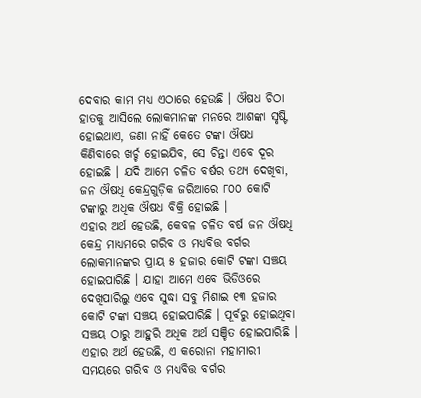ଦେବାର କାମ ମଧ୍ୟ ଏଠାରେ ହେଉଛି । ଔଷଧ ଚିଠା ହାତକୁ ଆସିଲେ ଲୋକମାନଙ୍କ ମନରେ ଆଶଙ୍କା ସୃଷ୍ଟି ହୋଇଥାଏ, ଜଣା ନାହିଁ କେତେ ଟଙ୍କା ଔଷଧ କିଣିବାରେ ଖର୍ଚ୍ଚ ହୋଇଯିବ, ସେ ଚିନ୍ତା ଏବେ ଦୂର ହୋଇଛି । ଯଦି ଆମେ ଚଳିତ ବର୍ଷର ତଥ୍ୟ ଦେଖିବା, ଜନ ଔଷଧି କେନ୍ଦ୍ରଗୁଡ଼ିକ ଜରିଆରେ ୮୦୦ କୋଟି ଟଙ୍କାରୁ ଅଧିକ ଔଷଧ ବିକ୍ରି ହୋଇଛି ।
ଏହାର ଅର୍ଥ ହେଉଛି, କେବଳ ଚଳିତ ବର୍ଷ ଜନ ଔଷଧି କେନ୍ଦ୍ର ମାଧ୍ୟମରେ ଗରିବ ଓ ମଧ୍ୟବିତ୍ତ ବର୍ଗର ଲୋକମାନଙ୍କର ପ୍ରାୟ ୫ ହଜାର କୋଟି ଟଙ୍କା ସଞ୍ଚୟ ହୋଇପାରିଛି । ଯାହା ଆମେ ଏବେ ଭିଡିଓରେ ଦେଖିପାରିଲୁ ଏବେ ସୁଦ୍ଧା ସବୁ ମିଶାଇ ୧୩ ହଜାର କୋଟି ଟଙ୍କା ସଞ୍ଚୟ ହୋଇପାରିଛି । ପୂର୍ବରୁ ହୋଇଥିବା ସଞ୍ଚୟ ଠାରୁ ଆହୁରି ଅଧିକ ଅର୍ଥ ସଞ୍ଚିତ ହୋଇପାରିଛି । ଏହାର ଅର୍ଥ ହେଉଛି, ଏ କରୋନା ମହାମାରୀ ସମୟରେ ଗରିବ ଓ ମଧ୍ୟବିତ୍ତ ବର୍ଗର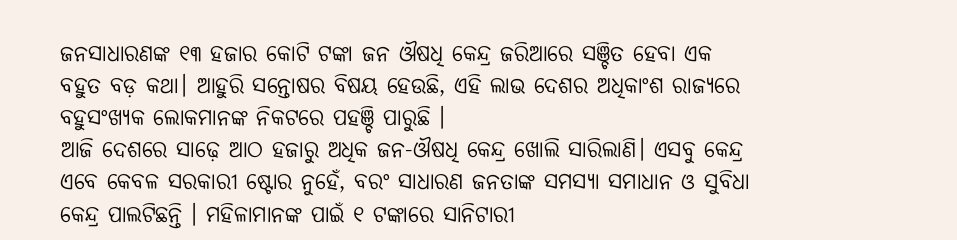ଜନସାଧାରଣଙ୍କ ୧୩ ହଜାର କୋଟି ଟଙ୍କା ଜନ ଔଷଧି କେନ୍ଦ୍ର ଜରିଆରେ ସଞ୍ଚିତ ହେବା ଏକ ବହୁତ ବଡ଼ କଥା। ଆହୁରି ସନ୍ତୋଷର ବିଷୟ ହେଉଛି, ଏହି ଲାଭ ଦେଶର ଅଧିକାଂଶ ରାଜ୍ୟରେ ବହୁସଂଖ୍ୟକ ଲୋକମାନଙ୍କ ନିକଟରେ ପହଞ୍ଚି ପାରୁଛି ।
ଆଜି ଦେଶରେ ସାଢ଼େ ଆଠ ହଜାରୁ ଅଧିକ ଜନ-ଔଷଧି କେନ୍ଦ୍ର ଖୋଲି ସାରିଲାଣି। ଏସବୁ କେନ୍ଦ୍ର ଏବେ କେବଳ ସରକାରୀ ଷ୍ଟୋର ନୁହେଁ, ବରଂ ସାଧାରଣ ଜନତାଙ୍କ ସମସ୍ୟା ସମାଧାନ ଓ ସୁବିଧା କେନ୍ଦ୍ର ପାଲଟିଛନ୍ତି । ମହିଳାମାନଙ୍କ ପାଇଁ ୧ ଟଙ୍କାରେ ସାନିଟାରୀ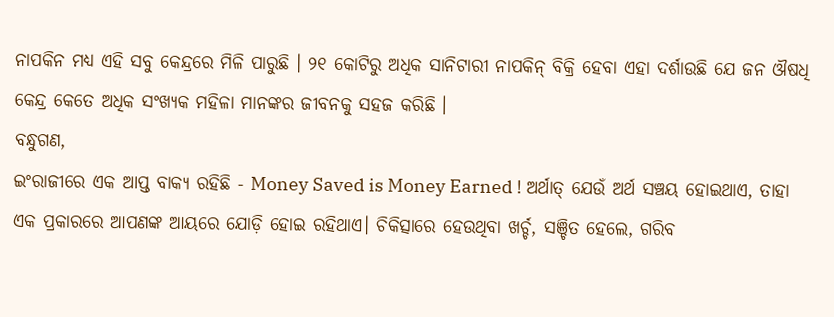ନାପକିନ ମଧ୍ୟ ଏହି ସବୁ କେନ୍ଦ୍ରରେ ମିଳି ପାରୁଛି । ୨୧ କୋଟିରୁ ଅଧିକ ସାନିଟାରୀ ନାପକିନ୍ ବିକ୍ରି ହେବା ଏହା ଦର୍ଶାଉଛି ଯେ ଜନ ଔଷଧି କେନ୍ଦ୍ର କେତେ ଅଧିକ ସଂଖ୍ୟକ ମହିଳା ମାନଙ୍କର ଜୀବନକୁ ସହଜ କରିଛି ।
ବନ୍ଧୁଗଣ,
ଇଂରାଜୀରେ ଏକ ଆପ୍ତ ବାକ୍ୟ ରହିଛି - Money Saved is Money Earned ! ଅର୍ଥାତ୍ ଯେଉଁ ଅର୍ଥ ସଞ୍ଚୟ ହୋଇଥାଏ, ତାହା ଏକ ପ୍ରକାରରେ ଆପଣଙ୍କ ଆୟରେ ଯୋଡ଼ି ହୋଇ ରହିଥାଏ। ଚିକିତ୍ସାରେ ହେଉଥିବା ଖର୍ଚ୍ଚ, ସଞ୍ଚିତ ହେଲେ, ଗରିବ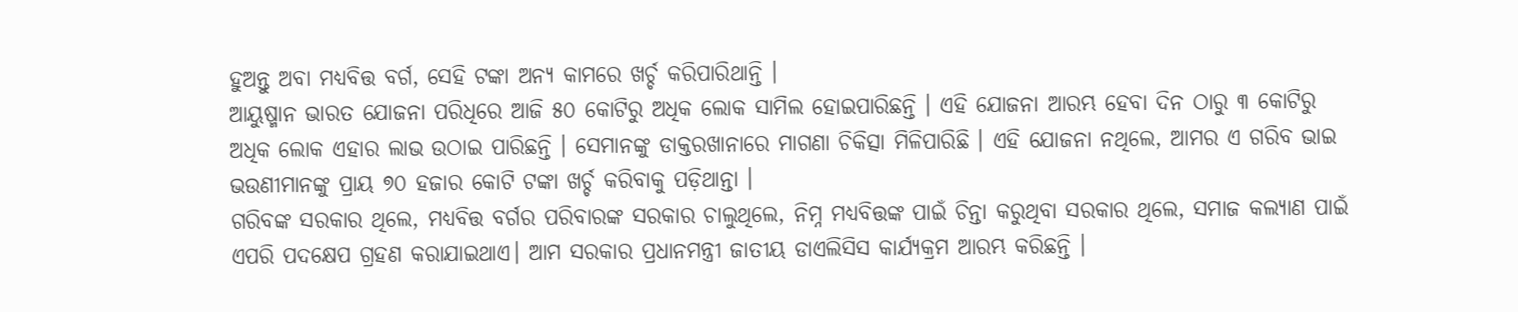ହୁଅନ୍ତୁ ଅବା ମଧ୍ୟବିତ୍ତ ବର୍ଗ, ସେହି ଟଙ୍କା ଅନ୍ୟ କାମରେ ଖର୍ଚ୍ଚ କରିପାରିଥାନ୍ତି ।
ଆୟୁଷ୍ମାନ ଭାରତ ଯୋଜନା ପରିଧିରେ ଆଜି ୫୦ କୋଟିରୁ ଅଧିକ ଲୋକ ସାମିଲ ହୋଇପାରିଛନ୍ତି । ଏହି ଯୋଜନା ଆରମ୍ଭ ହେବା ଦିନ ଠାରୁ ୩ କୋଟିରୁ ଅଧିକ ଲୋକ ଏହାର ଲାଭ ଉଠାଇ ପାରିଛନ୍ତି । ସେମାନଙ୍କୁ ଡାକ୍ତରଖାନାରେ ମାଗଣା ଚିକିତ୍ସା ମିଳିପାରିଛି । ଏହି ଯୋଜନା ନଥିଲେ, ଆମର ଏ ଗରିବ ଭାଇ ଭଉଣୀମାନଙ୍କୁ ପ୍ରାୟ ୭୦ ହଜାର କୋଟି ଟଙ୍କା ଖର୍ଚ୍ଚ କରିବାକୁ ପଡ଼ିଥାନ୍ତା ।
ଗରିବଙ୍କ ସରକାର ଥିଲେ, ମଧ୍ୟବିତ୍ତ ବର୍ଗର ପରିବାରଙ୍କ ସରକାର ଚାଲୁଥିଲେ, ନିମ୍ନ ମଧ୍ୟବିତ୍ତଙ୍କ ପାଇଁ ଚିନ୍ତା କରୁଥିବା ସରକାର ଥିଲେ, ସମାଜ କଲ୍ୟାଣ ପାଇଁ ଏପରି ପଦକ୍ଷେପ ଗ୍ରହଣ କରାଯାଇଥାଏ। ଆମ ସରକାର ପ୍ରଧାନମନ୍ତ୍ରୀ ଜାତୀୟ ଡାଏଲିସିସ କାର୍ଯ୍ୟକ୍ରମ ଆରମ୍ଭ କରିଛନ୍ତି ।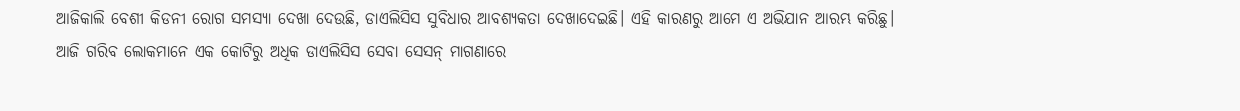ଆଜିକାଲି ବେଶୀ କିଡନୀ ରୋଗ ସମସ୍ୟା ଦେଖା ଦେଉଛି, ଡାଏଲିସିସ ସୁବିଧାର ଆବଶ୍ୟକତା ଦେଖାଦେଇଛି। ଏହି କାରଣରୁ ଆମେ ଏ ଅଭିଯାନ ଆରମ୍ଭ କରିଛୁ। ଆଜି ଗରିବ ଲୋକମାନେ ଏକ କୋଟିରୁ ଅଧିକ ଡାଏଲିସିସ ସେବା ସେସନ୍ ମାଗଣାରେ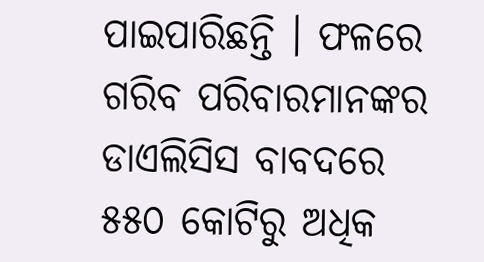ପାଇପାରିଛନ୍ତି । ଫଳରେ ଗରିବ ପରିବାରମାନଙ୍କର ଡାଏଲିସିସ ବାବଦରେ ୫୫୦ କୋଟିରୁ ଅଧିକ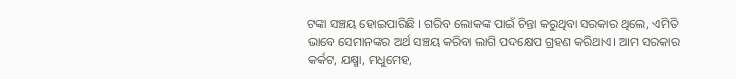ଟଙ୍କା ସଞ୍ଚୟ ହୋଇପାରିଛି । ଗରିବ ଲୋକଙ୍କ ପାଇଁ ଚିନ୍ତା କରୁଥିବା ସରକାର ଥିଲେ, ଏମିତି ଭାବେ ସେମାନଙ୍କର ଅର୍ଥ ସଞ୍ଚୟ କରିବା ଲାଗି ପଦକ୍ଷେପ ଗ୍ରହଣ କରିଥାଏ। ଆମ ସରକାର କର୍କଟ, ଯକ୍ଷ୍ମା, ମଧୁମେହ,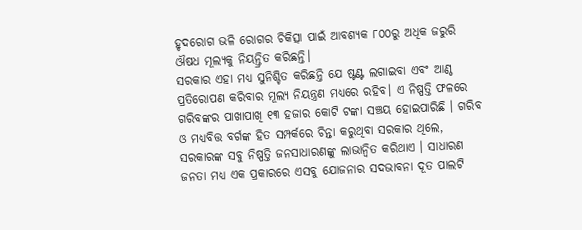ହୃଦରୋଗ ଭଳି ରୋଗର ଚିକିତ୍ସା ପାଇଁ ଆବଶ୍ୟକ ୮୦୦ରୁ ଅଧିକ ଜରୁରି ଔଷଧ ମୂଲ୍ୟକୁ ନିୟନ୍ତ୍ରିତ କରିଛନ୍ତି।
ସରକାର ଏହା ମଧ୍ୟ ସୁନିଶ୍ଚିତ କରିଛନ୍ତି ଯେ ଷ୍ଟଣ୍ଟ ଲଗାଇବା ଏବଂ ଆଣ୍ଠ ପ୍ରତିରୋପଣ କରିବାର ମୂଲ୍ୟ ନିୟନ୍ତ୍ରଣ ମଧ୍ୟରେ ରହିବ। ଏ ନିଷ୍ପତ୍ତି ଫଳରେ ଗରିବଙ୍କର ପାଖାପାଖି ୧୩ ହଜାର କୋଟି ଟଙ୍କା ସଞ୍ଚୟ ହୋଇପାରିଛି । ଗରିବ ଓ ମଧ୍ୟବିତ୍ତ ବର୍ଗଙ୍କ ହିତ ସମ୍ପର୍କରେ ଚିନ୍ତା କରୁଥିବା ସରକାର ଥିଲେ, ସରକାରଙ୍କ ସବୁ ନିଷ୍ପତ୍ତି ଜନସାଧାରଣଙ୍କୁ ଲାଭାନ୍ୱିତ କରିଥାଏ । ସାଧାରଣ ଜନତା ମଧ୍ୟ ଏକ ପ୍ରକାରରେ ଏସବୁ ଯୋଜନାର ସଦଭାବନା ଦୂତ ପାଲଟି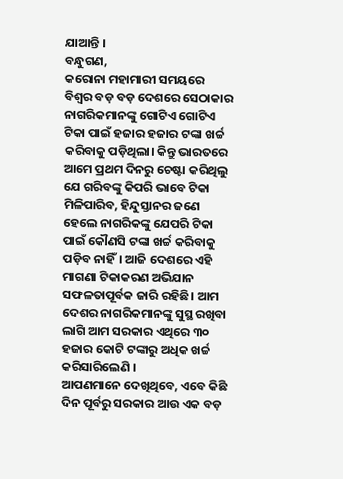ଯାଆନ୍ତି ।
ବନ୍ଧୁଗଣ,
କରୋନା ମହାମାରୀ ସମୟରେ ବିଶ୍ୱର ବଡ଼ ବଡ଼ ଦେଶରେ ସେଠାକାର ନାଗରିକମାନଙ୍କୁ ଗୋଟିଏ ଗୋଟିଏ ଟିକା ପାଇଁ ହଜାର ହଜାର ଟଙ୍କା ଖର୍ଚ୍ଚ କରିବାକୁ ପଡ଼ିଥିଲା। କିନ୍ତୁ ଭାରତରେ ଆମେ ପ୍ରଥମ ଦିନରୁ ଚେଷ୍ଟା କରିଥିଲୁ ଯେ ଗରିବଙ୍କୁ କିପରି ଭାବେ ଟିକା ମିଳିପାରିବ, ହିନ୍ଦୁସ୍ତାନର ଜଣେ ହେଲେ ନାଗରିକଙ୍କୁ ଯେପରି ଟିକା ପାଇଁ କୌଣସି ଟଙ୍କା ଖର୍ଚ୍ଚ କରିବାକୁ ପଡ଼ିବ ନାହିଁ। ଆଜି ଦେଶରେ ଏହି ମାଗଣା ଟିକାକରଣ ଅଭିଯାନ ସଫଳତାପୂର୍ବକ ଜାରି ରହିଛି। ଆମ ଦେଶର ନାଗରିକମାନଙ୍କୁ ସୁସ୍ଥ ରଖିବା ଲାଗି ଆମ ସରକାର ଏଥିରେ ୩୦ ହଜାର କୋଟି ଟଙ୍କାରୁ ଅଧିକ ଖର୍ଚ୍ଚ କରିସାରିଲେଣି ।
ଆପଣମାନେ ଦେଖିଥିବେ, ଏବେ କିଛି ଦିନ ପୂର୍ବରୁ ସରକାର ଆଉ ଏକ ବଡ଼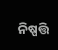ନିଷ୍ପତ୍ତି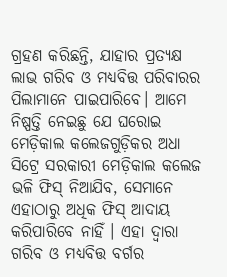ଗ୍ରହଣ କରିଛନ୍ତି, ଯାହାର ପ୍ରତ୍ୟକ୍ଷ ଲାଭ ଗରିବ ଓ ମଧ୍ୟବିତ୍ତ ପରିବାରର ପିଲାମାନେ ପାଇପାରିବେ। ଆମେ ନିଷ୍ପତ୍ତି ନେଇଛୁ ଯେ ଘରୋଇ ମେଡ଼ିକାଲ କଲେଜଗୁଡ଼ିକର ଅଧା ସିଟ୍ରେ ସରକାରୀ ମେଡ଼ିକାଲ କଲେଜ ଭଳି ଫିସ୍ ନିଆଯିବ, ସେମାନେ ଏହାଠାରୁ ଅଧିକ ଫିସ୍ ଆଦାୟ କରିପାରିବେ ନାହିଁ । ଏହା ଦ୍ୱାରା ଗରିବ ଓ ମଧ୍ୟବିତ୍ତ ବର୍ଗର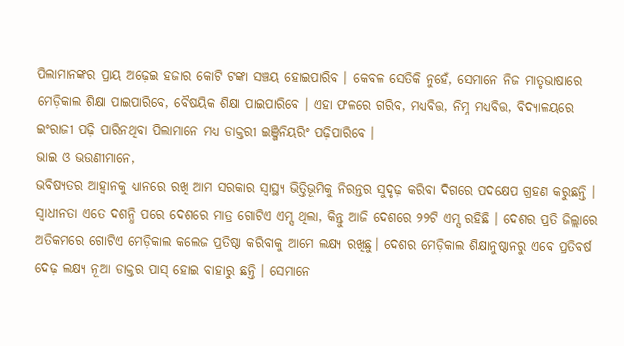ପିଲାମାନଙ୍କର ପ୍ରାୟ ଅଢ଼େଇ ହଜାର କୋଟି ଟଙ୍କା ସଞ୍ଚୟ ହୋଇପାରିବ । କେବଳ ସେତିକି ନୁହେଁ, ସେମାନେ ନିଜ ମାତୃଭାଷାରେ ମେଡ଼ିକାଲ ଶିକ୍ଷା ପାଇପାରିବେ, ବୈଷୟିକ ଶିକ୍ଷା ପାଇପାରିବେ । ଏହା ଫଳରେ ଗରିବ, ମଧ୍ୟବିତ୍ତ, ନିମ୍ନ ମଧ୍ୟବିତ୍ତ, ବିଦ୍ୟାଳୟରେ ଇଂରାଜୀ ପଢ଼ି ପାରିନଥିବା ପିଲାମାନେ ମଧ୍ୟ ଡାକ୍ତରୀ ଇଞ୍ଜିନିୟରିଂ ପଢ଼ିପାରିବେ ।
ଭାଇ ଓ ଭଉଣୀମାନେ,
ଭବିଷ୍ୟତର ଆହ୍ୱାନକୁ ଧ୍ୟାନରେ ରଖି ଆମ ସରକାର ସ୍ୱାସ୍ଥ୍ୟ ଭିତ୍ତିଭୂମିକୁ ନିରନ୍ତର ସୁଦୃଢ଼ କରିବା ଦିଗରେ ପଦକ୍ଷେପ ଗ୍ରହଣ କରୁଛନ୍ତି । ସ୍ୱାଧୀନତା ଏତେ ଦଶନ୍ଧି ପରେ ଦେଶରେ ମାତ୍ର ଗୋଟିଏ ଏମ୍ସ ଥିଲା, କିନ୍ତୁ ଆଜି ଦେଶରେ ୨୨ଟି ଏମ୍ସ ରହିଛି । ଦେଶର ପ୍ରତି ଜିଲ୍ଲାରେ ଅତିକମରେ ଗୋଟିଏ ମେଡ଼ିକାଲ କଲେଜ ପ୍ରତିଷ୍ଠା କରିବାକୁ ଆମେ ଲକ୍ଷ୍ୟ ରଖିଛୁ। ଦେଶର ମେଡ଼ିକାଲ ଶିକ୍ଷାନୁଷ୍ଠାନରୁ ଏବେ ପ୍ରତିବର୍ଷ ଦେଢ଼ ଲକ୍ଷ୍ୟ ନୂଆ ଡାକ୍ତର ପାସ୍ ହୋଇ ବାହାରୁ ଛନ୍ତି । ସେମାନେ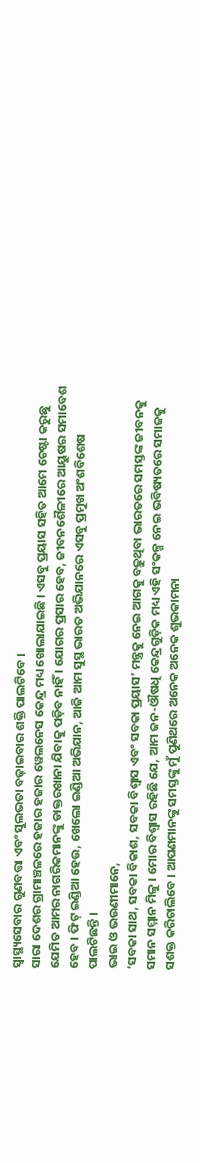ସ୍ୱାସ୍ଥ୍ୟସେବାର ଗୁଣବତ୍ତା ଏବଂ ସୁଲଭତା ବଢ଼ାଇବାର ଶକ୍ତି ପାଲଟିବେ ।
ସାରା ଦେଶର ଗ୍ରାମାଞ୍ଚଳରେ ହଜାର ହଜାର ୱେଲନେସ କେନ୍ଦ୍ର ମଧ୍ୟ ଖୋଲାଯାଇଛି । ଏସବୁ ପ୍ରୟାସ ସହିତ ଆମେ ଚେଷ୍ଟା କରୁଛୁ ଯେମିତ ଆମର ନାଗରିକମାନଙ୍କୁ ଡାକ୍ତରଖାନା ଯିବାକୁ ପଡ଼ିବ ନାହିଁ । ଯୋଗର ପ୍ରସାର ହେବ, ଜୀବନଶୈଳୀରେ ଆୟୁଷର ସମାବେଶ ହେବ । ଫିଟ୍ ଇଣ୍ଡିଆ ହେଉ, ଖେଲୋ ଇଣ୍ଡିଆ ଅଭିଯାନ, ଆଜି ଆମ ସୁସ୍ଥ ଭାରତ ଅଭିଯାନରେ ଏସବୁ ପ୍ରମୁଖ ଅଂଶବିଶେଷ ପାଲଟିଛନ୍ତି ।
ଭାଇ ଓ ଭଉଣୀମାନେ,
‘ସବକା ସାଥ, ସବକା ବିକାଶ, ସବକା ବିଶ୍ୱାସ ଏବଂ ସବକା ପ୍ରୟାସ’ ମନ୍ତ୍ରକୁ ନେଇ ଆଗକୁ ବଢ଼ୁଥିବା ଭାରତରେ ସମସ୍ତଙ୍କ ଜୀବନକୁ ସମାନ ସମ୍ମାନ ମିଳୁ । ମୋର ବିଶ୍ୱାସ ରହିଛି ଯେ, ଆମ ଜନ-ଔଷଧି କେନ୍ଦ୍ରଗୁଡ଼ିକ ମଧ୍ୟ ଏହି ସଂକଳ୍ପ ନେଇ ଭବିଷ୍ୟତରେ ସମାଜକୁ ସଶକ୍ତ କରିଚାଲିବେ । ଆପଣମାନଙ୍କୁ ସମସ୍ତଙ୍କୁ ମୁଁ ପୁଣିଥରେ ଅନେକ ଅନେକ ଶୁଭକାମନା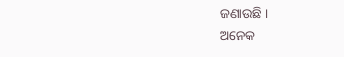ଜଣାଉଛି ।
ଅନେକ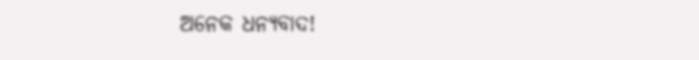ଅନେକ ଧନ୍ୟବାଦ!